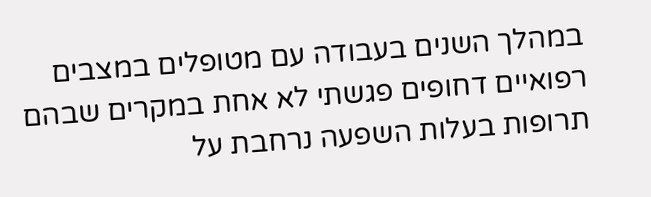במהלך השנים בעבודה עם מטופלים במצבים רפואיים דחופים פגשתי לא אחת במקרים שבהם תרופות בעלות השפעה נרחבת על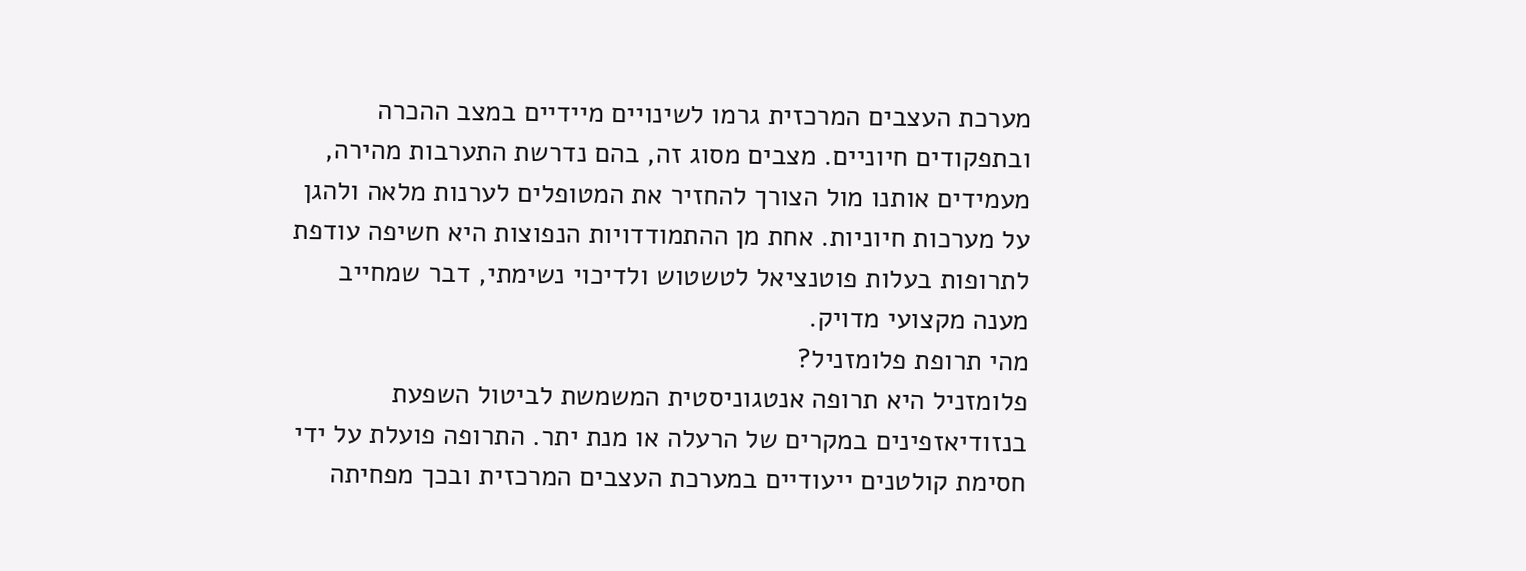מערכת העצבים המרכזית גרמו לשינויים מיידיים במצב ההכרה ובתפקודים חיוניים. מצבים מסוג זה, בהם נדרשת התערבות מהירה, מעמידים אותנו מול הצורך להחזיר את המטופלים לערנות מלאה ולהגן על מערכות חיוניות. אחת מן ההתמודדויות הנפוצות היא חשיפה עודפת לתרופות בעלות פוטנציאל לטשטוש ולדיכוי נשימתי, דבר שמחייב מענה מקצועי מדויק.
מהי תרופת פלומזניל?
פלומזניל היא תרופה אנטגוניסטית המשמשת לביטול השפעת בנזודיאזפינים במקרים של הרעלה או מנת יתר. התרופה פועלת על ידי חסימת קולטנים ייעודיים במערכת העצבים המרכזית ובכך מפחיתה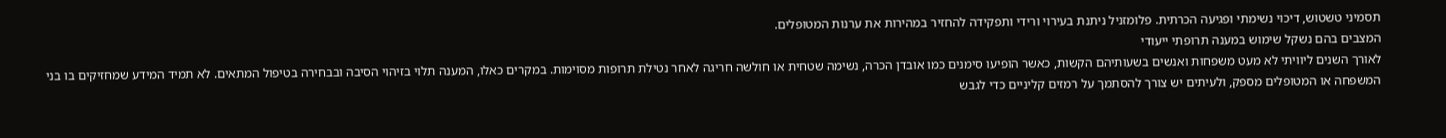תסמיני טשטוש, דיכוי נשימתי ופגיעה הכרתית. פלומזניל ניתנת בעירוי ורידי ותפקידה להחזיר במהירות את ערנות המטופלים.
המצבים בהם נשקל שימוש במענה תרופתי ייעודי
לאורך השנים ליוויתי לא מעט משפחות ואנשים בשעותיהם הקשות, כאשר הופיעו סימנים כמו אובדן הכרה, נשימה שטחית או חולשה חריגה לאחר נטילת תרופות מסוימות. במקרים כאלו, המענה תלוי בזיהוי הסיבה ובבחירה בטיפול המתאים. לא תמיד המידע שמחזיקים בו בני המשפחה או המטופלים מספק, ולעיתים יש צורך להסתמך על רמזים קליניים כדי לגבש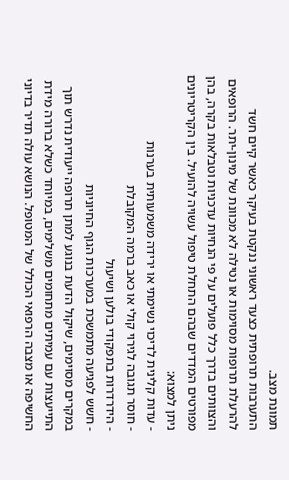תמונת מצב.
התערבות תרופתית כצעד ראשוני ננקטת בעיקר כאשר קיים חשד להרעלת תרופות מסוימות או נטילה לא מכוונת של מינון-יתר. הרופאים והצוותים בדרך כלל פועלים על פי הנחיות עדכניות וטבלאות בקרה, בהן מפורטים המדדים שבהם התחלת טיפול עשויה להועיל. בין הקריטריונים ניתן למצוא:
- עדות קלינית לדיכוי נשימתי או ירידה משמעותית בערנות
- חוסר תגובה לגירוי קולי או כאב ברמה המקובלת
- הידרדרות בתפקודי בולען ושיעול
- חשש לפגיעה מתמשכת במערכות הגוף החיוניות
במקרים מסוימים, שיקול הדעת בנוגע למתן תרופה ייעודית נדרש תוך התייעצות עם עמיתים מתחומים משלימים, במיוחד כשלא ברורה מידת החשיפה או מצבה הרפואי הכולל של המטופל. הנושא עולה תדיר בדיוני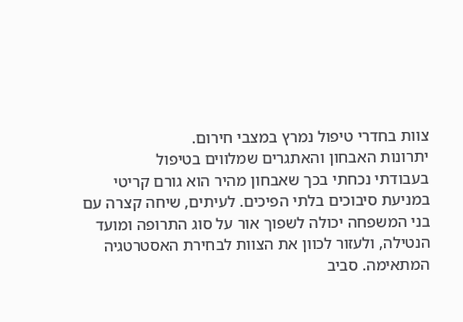צוות בחדרי טיפול נמרץ במצבי חירום.
יתרונות האבחון והאתגרים שמלווים בטיפול
בעבודתי נכחתי בכך שאבחון מהיר הוא גורם קריטי במניעת סיבוכים בלתי הפיכים. לעיתים, שיחה קצרה עם בני המשפחה יכולה לשפוך אור על סוג התרופה ומועד הנטילה, ולעזור לכוון את הצוות לבחירת האסטרטגיה המתאימה. סביב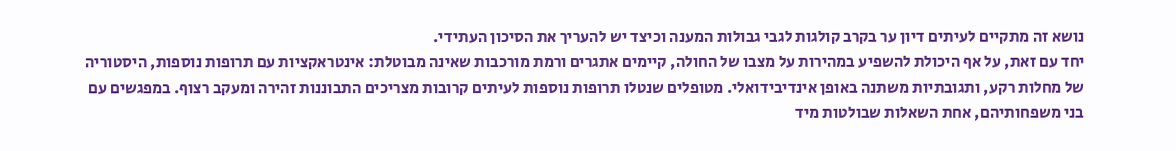נושא זה מתקיים לעיתים דיון ער בקרב קולגות לגבי גבולות המענה וכיצד יש להעריך את הסיכון העתידי.
יחד עם זאת, על אף היכולת להשפיע במהירות על מצבו של החולה, קיימים אתגרים ורמת מורכבות שאינה מבוטלת: אינטראקציות עם תרופות נוספות, היסטוריה של מחלות רקע, ותגובתיות משתנה באופן אינדיבידואלי. מטופלים שנטלו תרופות נוספות לעיתים קרובות מצריכים התבוננות זהירה ומעקב רצוף. במפגשים עם בני משפחותיהם, אחת השאלות שבולטות מיד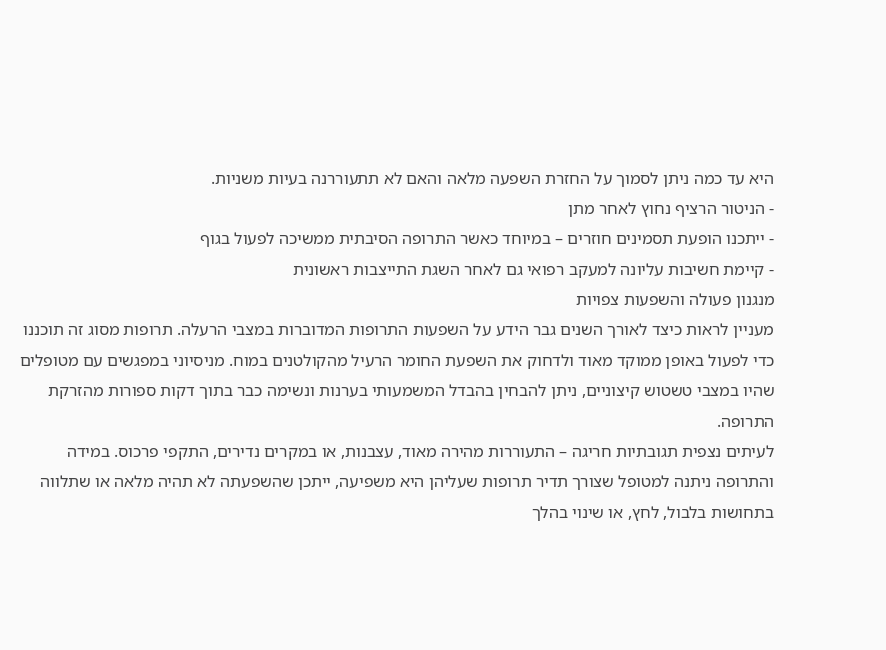היא עד כמה ניתן לסמוך על החזרת השפעה מלאה והאם לא תתעוררנה בעיות משניות.
- הניטור הרציף נחוץ לאחר מתן
- ייתכנו הופעת תסמינים חוזרים – במיוחד כאשר התרופה הסיבתית ממשיכה לפעול בגוף
- קיימת חשיבות עליונה למעקב רפואי גם לאחר השגת התייצבות ראשונית
מנגנון פעולה והשפעות צפויות
מעניין לראות כיצד לאורך השנים גבר הידע על השפעות התרופות המדוברות במצבי הרעלה. תרופות מסוג זה תוכננו כדי לפעול באופן ממוקד מאוד ולדחוק את השפעת החומר הרעיל מהקולטנים במוח. מניסיוני במפגשים עם מטופלים שהיו במצבי טשטוש קיצוניים, ניתן להבחין בהבדל המשמעותי בערנות ונשימה כבר בתוך דקות ספורות מהזרקת התרופה.
לעיתים נצפית תגובתיות חריגה – התעוררות מהירה מאוד, עצבנות, או במקרים נדירים, התקפי פרכוס. במידה והתרופה ניתנה למטופל שצורך תדיר תרופות שעליהן היא משפיעה, ייתכן שהשפעתה לא תהיה מלאה או שתלווה בתחושות בלבול, לחץ, או שינוי בהלך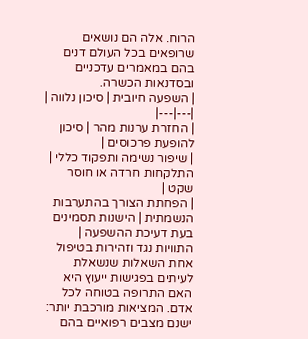הרוח. אלה הם נושאים שרופאים בכל העולם דנים בהם במאמרים עדכניים ובסדנאות הכשרה.
| השפעה חיובית | סיכון נלווה |
|---|---|
| החזרת ערנות מהר | סיכון להופעת פרכוסים |
| שיפור נשימה ותפקוד כללי | התלקחות חרדה או חוסר שקט |
| הפחתת הצורך בהתערבות הנשמתית | הישנות תסמינים בעת דעיכת ההשפעה |
התוויות נגד וזהירות בטיפול
אחת השאלות שנשאלת לעיתים בפגישות ייעוץ היא האם התרופה בטוחה לכל אדם. המציאות מורכבת יותר: ישנם מצבים רפואיים בהם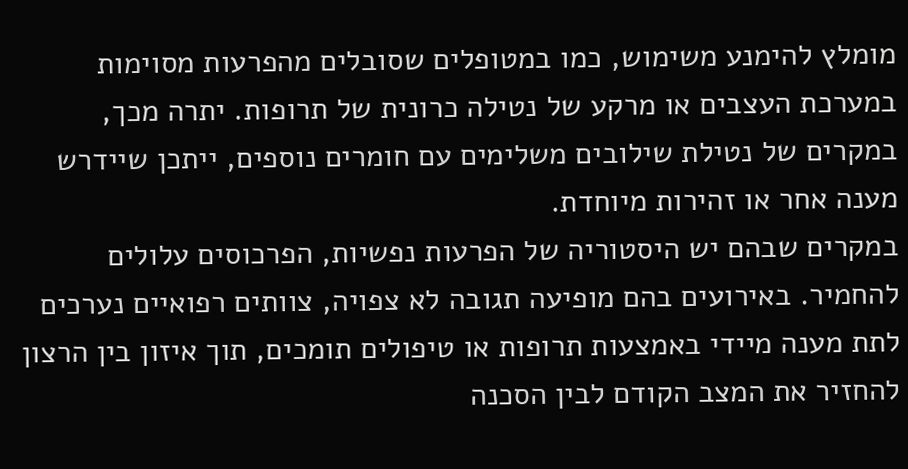מומלץ להימנע משימוש, כמו במטופלים שסובלים מהפרעות מסוימות במערכת העצבים או מרקע של נטילה כרונית של תרופות. יתרה מכך, במקרים של נטילת שילובים משלימים עם חומרים נוספים, ייתכן שיידרש מענה אחר או זהירות מיוחדת.
במקרים שבהם יש היסטוריה של הפרעות נפשיות, הפרכוסים עלולים להחמיר. באירועים בהם מופיעה תגובה לא צפויה, צוותים רפואיים נערכים לתת מענה מיידי באמצעות תרופות או טיפולים תומכים, תוך איזון בין הרצון להחזיר את המצב הקודם לבין הסכנה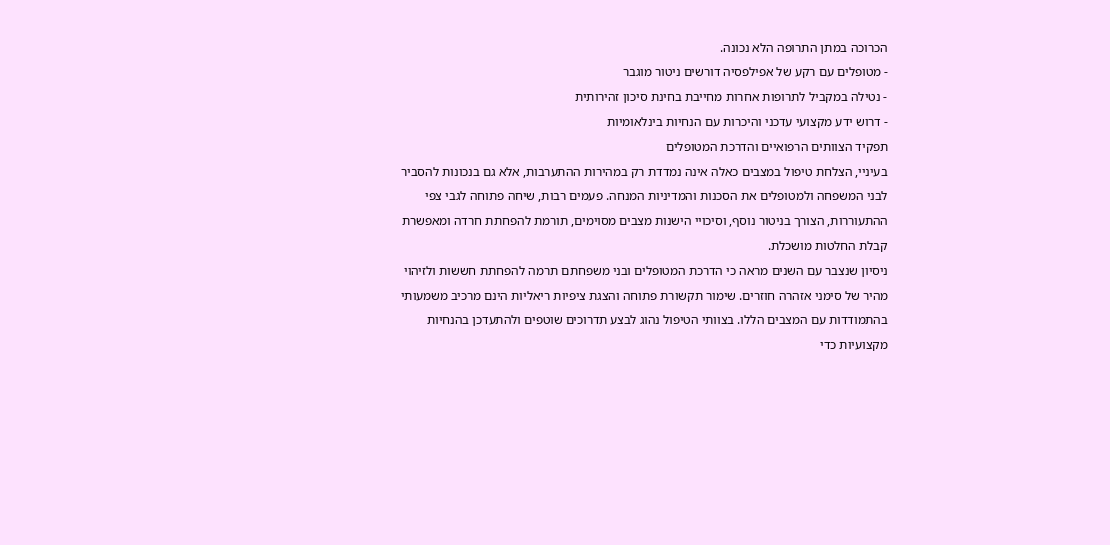הכרוכה במתן התרופה הלא נכונה.
- מטופלים עם רקע של אפילפסיה דורשים ניטור מוגבר
- נטילה במקביל לתרופות אחרות מחייבת בחינת סיכון זהירותית
- דרוש ידע מקצועי עדכני והיכרות עם הנחיות בינלאומיות
תפקיד הצוותים הרפואיים והדרכת המטופלים
בעיניי, הצלחת טיפול במצבים כאלה אינה נמדדת רק במהירות ההתערבות, אלא גם בנכונות להסביר לבני המשפחה ולמטופלים את הסכנות והמדיניות המנחה. פעמים רבות, שיחה פתוחה לגבי צפי ההתעוררות, הצורך בניטור נוסף, וסיכויי הישנות מצבים מסוימים, תורמת להפחתת חרדה ומאפשרת קבלת החלטות מושכלת.
ניסיון שנצבר עם השנים מראה כי הדרכת המטופלים ובני משפחתם תרמה להפחתת חששות ולזיהוי מהיר של סימני אזהרה חוזרים. שימור תקשורת פתוחה והצגת ציפיות ריאליות הינם מרכיב משמעותי בהתמודדות עם המצבים הללו. בצוותי הטיפול נהוג לבצע תדרוכים שוטפים ולהתעדכן בהנחיות מקצועיות כדי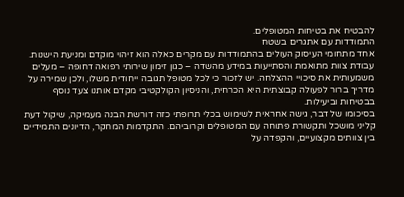להבטיח את בטיחות המטופלים.
התמודדות עם אתגרים בשטח
אחד מתחומי העיסוק העולים בהתמודדות עם מקרים כאלה הוא זיהוי מוקדם ומניעת הישנות. עבודת צוות מתואמת והסתייעות במידע מהשדה – כגון זימון שירותי רפואה דחופה – מעלים משמעותית את סיכויי ההצלחה. יש לזכור כי לכל מטופל תגובה ייחודית משלו, ולכן שמירה על מדריך ברור לפעולה קבוצתית היא הכרחית, והניסיון הקולקטיבי מקדם אותנו צעד נוסף בבטיחות וביעילות.
בסיכומו של דבר, גישה אחראית לשימוש בכלי תרופתי כזה דורשת הבנה מעמיקה, שיקול דעת קליני מושכל ותקשורת פתוחה עם המטופלים וקרוביהם. התקדמות המחקר, הדיונים התמידיים בין צוותים מקצועיים, והקפדה על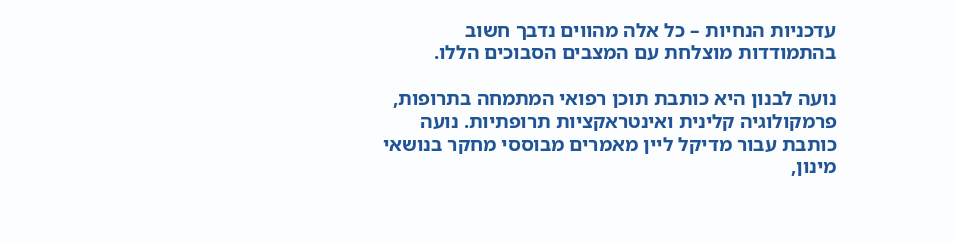עדכניות הנחיות – כל אלה מהווים נדבך חשוב בהתמודדות מוצלחת עם המצבים הסבוכים הללו.

נועה לבנון היא כותבת תוכן רפואי המתמחה בתרופות, פרמקולוגיה קלינית ואינטראקציות תרופתיות. נועה כותבת עבור מדיקל ליין מאמרים מבוססי מחקר בנושאי מינון,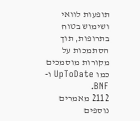תופעות לוואי ושימוש בטוח בתרופות, תוך הסתמכות על מקורות מוסמכים כמו UpToDate ו-BNF.
2112 מאמרים נוספים